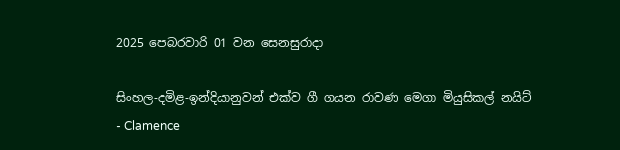2025 පෙබරවාරි 01 වන සෙනසුරාදා

සිංහල-දමිළ-ඉන්දියානුවන් එක්ව ගී ගයන රාවණ මෙගා මියුසිකල් නයිට් - Clamence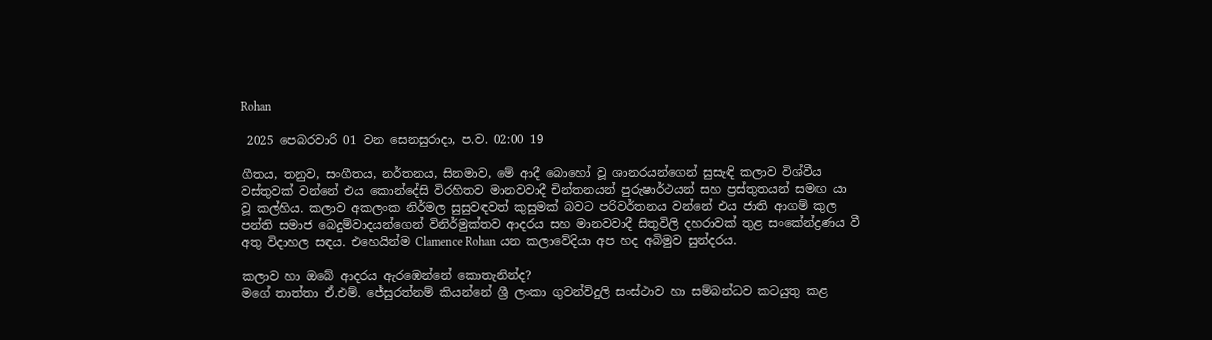Rohan

 2025 පෙබරවාරි 01 වන සෙනසුරාදා, ප.ව. 02:00 19

ගීතය, තනුව, සංගීතය, නර්තනය, සිනමාව, මේ ආදී බොහෝ වූ ශානරයන්ගෙන් සුසැඳි කලාව විශ්වීය වස්තුවක් වන්නේ එය කොන්දේසි විරහිතව මානවවාදී චින්තනයන් පුරුෂාර්ථයන් සහ ප්‍රස්තුතයන් සමඟ යා වූ කල්හිය. කලාව අකලංක නිර්මල සුසුවඳවත් කුසුමක් බවට පරිවර්තනය වන්නේ එය ජාති ආගම් කුල පන්ති සමාජ බෙදුම්වාදයන්ගෙන් විනිර්මුක්තව ආදරය සහ මානවවාදී සිතුවිලි දහරාවක් තුළ සංකේන්ද්‍රණය වී අතු විදාහල සඳය. එහෙයින්ම Clamence Rohan යන කලාවේදියා අප හද අබිමුව සුන්දරය.

කලාව හා ඔබේ ආදරය ඇරඹෙන්නේ කොතැනින්ද?
මගේ තාත්තා ඒ.එම්. ජේසුරත්නම් කියන්නේ ශ්‍රී ලංකා ගුවන්විදුලි සංස්ථාව හා සම්බන්ධව කටයුතු කළ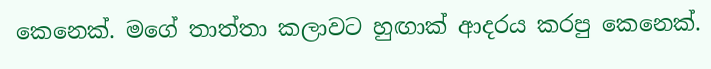කෙනෙක්. මගේ තාත්තා කලාවට හුඟාක් ආදරය කරපු කෙනෙක්.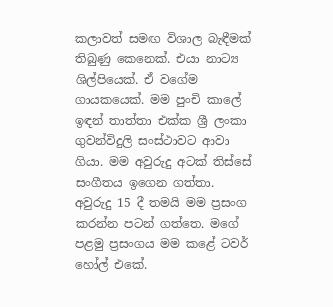කලාවත් සමඟ විශාල බැඳීමක් තිබුණු කෙනෙක්. එයා නාට්‍ය ශිල්පියෙක්. ඒ වගේම ගායකයෙක්. මම පුංචි කාලේ ඉඳන් තාත්තා එක්ක ශ්‍රී ලංකා ගුවන්විදුලි සංස්ථාවට ආවා ගියා. මම අවුරුදු අටක් තිස්සේ සංගීතය ඉගෙන ගත්තා. අවුරුදු 15 දී තමයි මම ප්‍රසංග කරන්න පටන් ගත්තෙ. මගේ පළමු ප්‍රසංගය මම කළේ ටවර් හෝල් එකේ.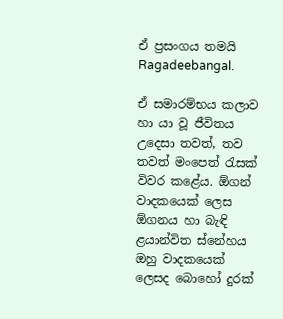ඒ ප්‍රසංගය තමයි Ragadeebangal.

ඒ සමාරම්භය කලාව හා යා වූ ජීවිතය උදෙසා තවත්, තව තවත් මංපෙත් රැසක් විවර කළේය. ඕගන් වාදකයෙක් ලෙස ඕගනය හා බැඳි ළයාන්විත ස්නේහය ඔහු වාදකයෙක් ලෙසද බොහෝ දුරක්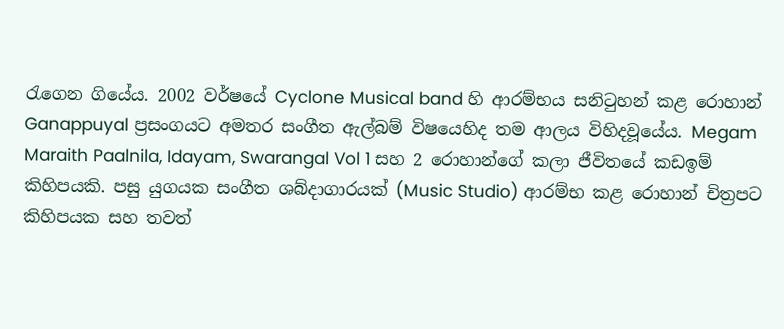රැගෙන ගියේය. 2002 වර්ෂයේ Cyclone Musical band හි ආරම්භය සනිටුහන් කළ රොහාන් Ganappuyal ප්‍රසංගයට අමතර සංගීත ඇල්බම් විෂයෙහිද තම ආලය විහිදවූයේය. Megam Maraith Paalnila, Idayam, Swarangal Vol 1 සහ 2 රොහාන්ගේ කලා ජීවිතයේ කඩඉම් කිහිපයකි. පසු යුගයක සංගීත ශබ්දාගාරයක් (Music Studio) ආරම්භ කළ රොහාන් චිත්‍රපට කිහිපයක සහ තවත්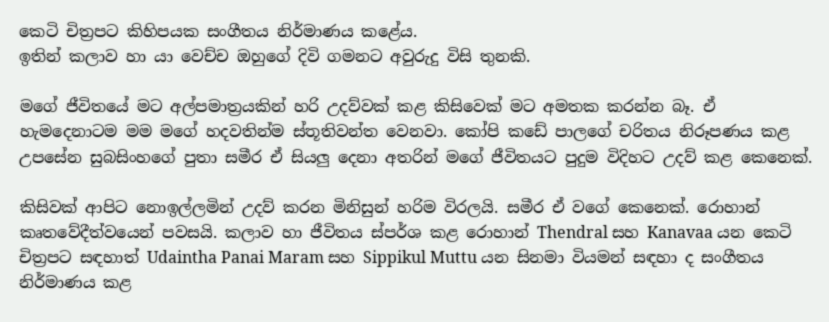කෙටි චිත්‍රපට කිහිපයක සංගීතය නිර්මාණය කළේය.
ඉතින් කලාව හා යා වෙච්ච ඔහුගේ දිවි ගමනට අවුරුදු විසි තුනකි.

මගේ ජීවිතයේ මට අල්පමාත්‍රයකින් හරි උදව්වක් කළ කිසිවෙක් මට අමතක කරන්න බෑ. ඒ හැමදෙනාටම මම මගේ හදවතින්ම ස්තූතිවන්ත වෙනවා. කෝපි කඩේ පාලගේ චරිතය නිරූපණය කළ උපසේන සුබසිංහගේ පුතා සමීර ඒ සියලු දෙනා අතරින් මගේ ජීවිතයට පුදුම විදිහට උදව් කළ කෙනෙක්.

කිසිවක් ආපිට නොඉල්ලමින් උදව් කරන මිනිසුන් හරිම විරලයි. සමීර ඒ වගේ කෙනෙක්. රොහාන් කෘතවේදීත්වයෙන් පවසයි. කලාව හා ජීවිතය ස්පර්ශ කළ රොහාන් Thendral සහ Kanavaa යන කෙටි චිත්‍රපට සඳහාත් Udaintha Panai Maram සහ Sippikul Muttu යන සිනමා වියමන් සඳහා ද සංගීතය නිර්මාණය කළ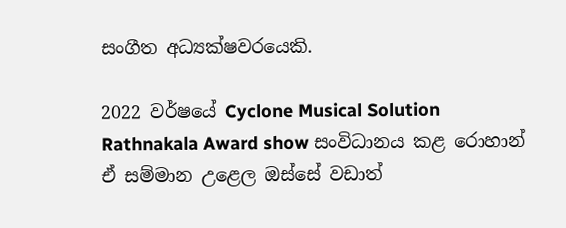සංගීත අධ්‍යක්ෂවරයෙකි.

2022 වර්ෂයේ Cyclone Musical Solution Rathnakala Award show සංවිධානය කළ රොහාන් ඒ සම්මාන උළෙල ඔස්සේ වඩාත්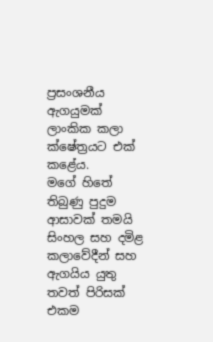ප්‍රසංශනීය ඇගයුමක් ලාංකික කලා ක්ෂේත්‍රයට එක් කළේය.
මගේ හිතේ තිබුණු පුදුම ආසාවක් තමයි සිංහල සහ දමිළ කලාවේදීන් සහ ඇගයිය යුතු තවත් පිරිසක් එකම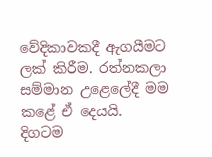වේදිකාවකදී ඇගයීමට ලක් කිරීම. රත්නකලා සම්මාන උළෙලේදී මම කළේ ඒ දෙයයි. දිගටම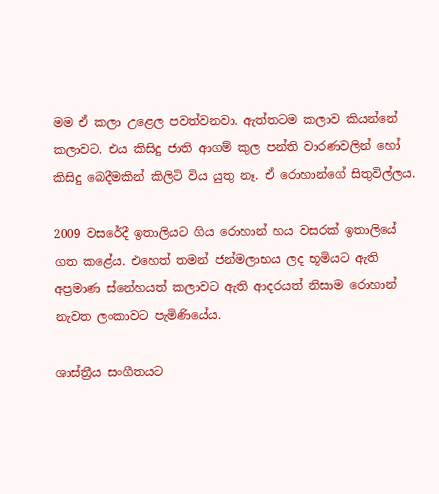මම ඒ කලා උළෙල පවත්වනවා. ඇත්තටම කලාව කියන්නේ කලාවට. එය කිසිදු ජාති ආගම් කුල පන්ති වාරණවලින් හෝ කිසිදු බෙදීමකින් කිලිටි විය යුතු නෑ. ඒ රොහාන්ගේ සිතුවිල්ලය.

2009 වසරේදී ඉතාලියට ගිය රොහාන් හය වසරක් ඉතාලියේ ගත කළේය. එහෙත් තමන් ජන්මලාභය ලද භූමියට ඇති අප්‍රමාණ ස්නේහයත් කලාවට ඇති ආදරයත් නිසාම රොහාන් නැවත ලංකාවට පැමිණියේය.

ශාස්ත්‍රීය සංගීතයට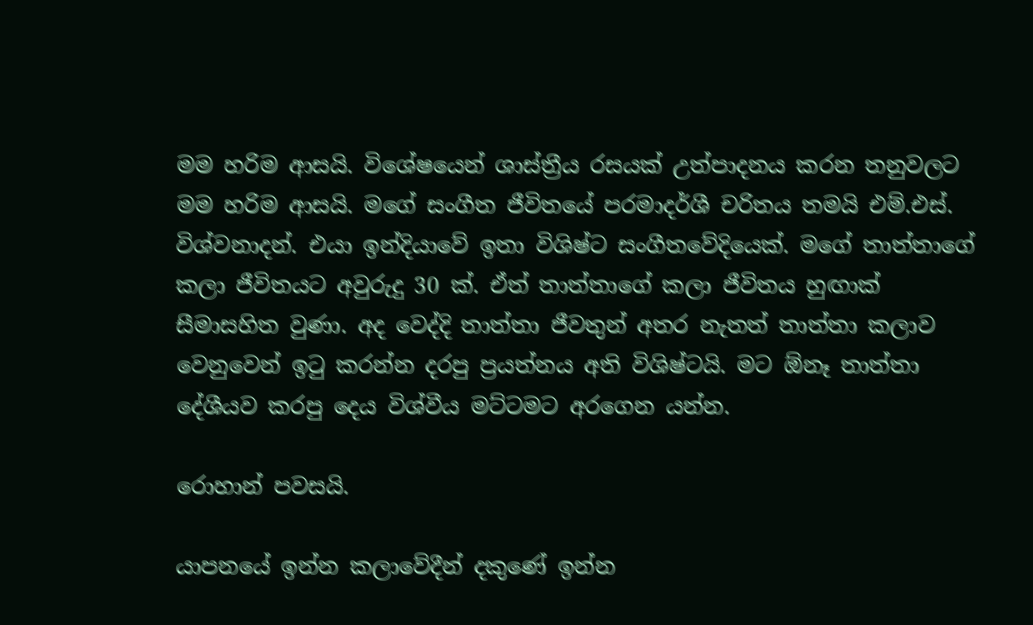මම හරිම ආසයි. විශේෂයෙන් ශාස්ත්‍රීය රසයක් උත්පාදනය කරන තනුවලට මම හරිම ආසයි. මගේ සංගීත ජීවිතයේ පරමාදර්ශී චරිතය තමයි එම්.එස්. විශ්වනාදන්. එයා ඉන්දියාවේ ඉතා විශිෂ්ට සංගීතවේදියෙක්. මගේ තාත්තාගේ කලා ජීවිතයට අවුරුදු 30 ක්. ඒත් තාත්තාගේ කලා ජීවිතය හුඟාක් සීමාසහිත වුණා. අද වෙද්දි තාත්තා ජීවතුන් අතර නැතත් තාත්තා කලාව වෙනුවෙන් ඉටු කරන්න දරපු ප්‍රයත්නය අති විශිෂ්ටයි. මට ඕනෑ තාත්තා දේශීයව කරපු දෙය විශ්වීය මට්ටමට අරගෙන යන්න.

රොහාන් පවසයි.

යාපනයේ ඉන්න කලාවේදීන් දකුණේ ඉන්න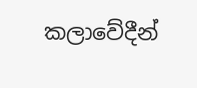කලාවේදීන්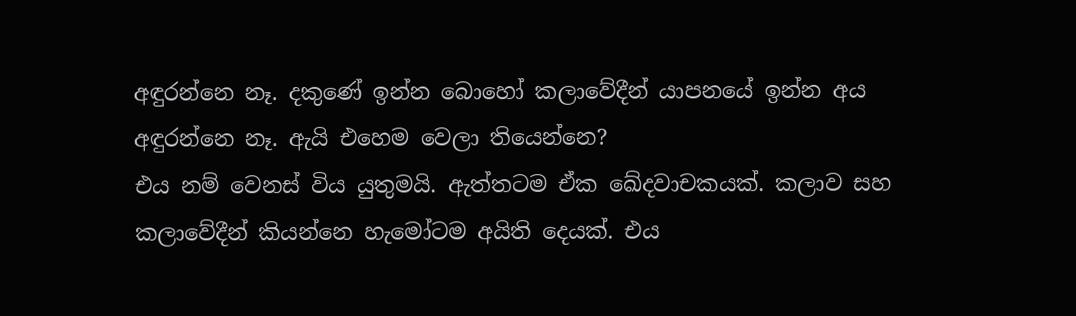අඳුරන්නෙ නෑ. දකුණේ ඉන්න බොහෝ කලාවේදීන් යාපනයේ ඉන්න අය අඳුරන්නෙ නෑ. ඇයි එහෙම වෙලා තියෙන්නෙ?
එය නම් වෙනස් විය යුතුමයි. ඇත්තටම ඒක ඛේදවාචකයක්. කලාව සහ කලාවේදීන් කියන්නෙ හැමෝටම අයිති දෙයක්. එය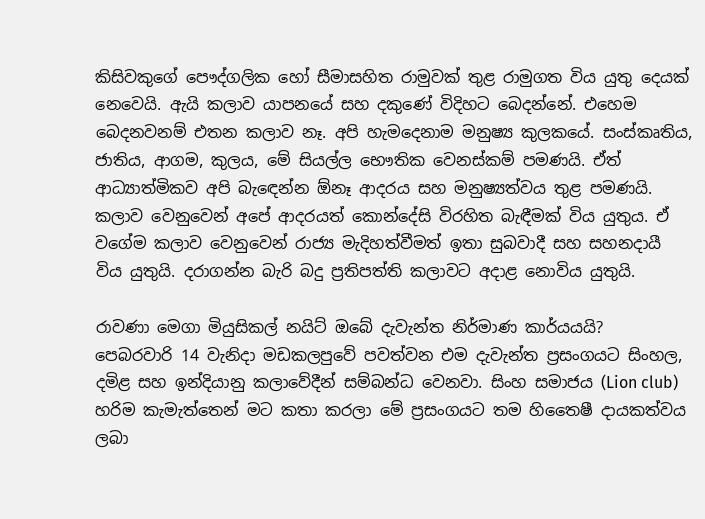කිසිවකුගේ පෞද්ගලික හෝ සීමාසහිත රාමුවක් තුළ රාමුගත විය යුතු දෙයක් නෙවෙයි. ඇයි කලාව යාපනයේ සහ දකුණේ විදිහට බෙදන්නේ. එහෙම බෙදනවනම් එතන කලාව නෑ. අපි හැමදෙනාම මනුෂ්‍ය කුලකයේ. සංස්කෘතිය, ජාතිය, ආගම, කුලය, මේ සියල්ල භෞතික වෙනස්කම් පමණයි. ඒත් ආධ්‍යාත්මිකව අපි බැඳෙන්න ඕනෑ ආදරය සහ මනුෂ්‍යත්වය තුළ පමණයි. කලාව වෙනුවෙන් අපේ ආදරයත් කොන්දේසි විරහිත බැඳීමක් විය යුතුය. ඒ වගේම කලාව වෙනුවෙන් රාජ්‍ය මැදිහත්වීමත් ඉතා සුබවාදී සහ සහනදායී විය යුතුයි. දරාගන්න බැරි බදු ප්‍රතිපත්ති කලාවට අදාළ නොවිය යුතුයි.

රාවණා මෙගා මියුසිකල් නයිට් ඔබේ දැවැන්ත නිර්මාණ කාර්යයයි?
පෙබරවාරි 14 වැනිදා මඩකලපුවේ පවත්වන එම දැවැන්ත ප්‍රසංගයට සිංහල, දමිළ සහ ඉන්දියානු කලාවේදීන් සම්බන්ධ වෙනවා. සිංහ සමාජය (Lion club) හරිම කැමැත්තෙන් මට කතා කරලා මේ ප්‍රසංගයට තම හිතෛෂී දායකත්වය ලබා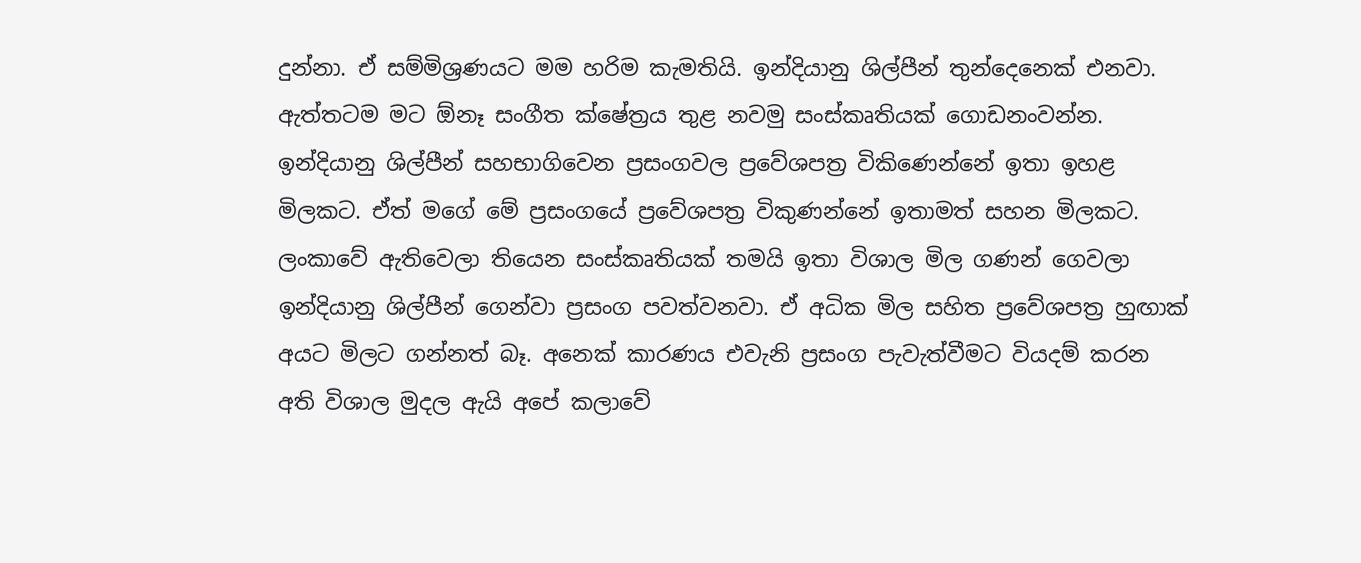දුන්නා. ඒ සම්මිශ්‍රණයට මම හරිම කැමතියි. ඉන්දියානු ශිල්පීන් තුන්දෙනෙක් එනවා. ඇත්තටම මට ඕනෑ සංගීත ක්ෂේත්‍රය තුළ නවමු සංස්කෘතියක් ගොඩනංවන්න. ඉන්දියානු ශිල්පීන් සහභාගිවෙන ප්‍රසංගවල ප්‍රවේශපත්‍ර විකිණෙන්නේ ඉතා ඉහළ මිලකට. ඒත් මගේ මේ ප්‍රසංගයේ ප්‍රවේශපත්‍ර විකුණන්නේ ඉතාමත් සහන මිලකට. ලංකාවේ ඇතිවෙලා තියෙන සංස්කෘතියක් තමයි ඉතා විශාල මිල ගණන් ගෙවලා ඉන්දියානු ශිල්පීන් ගෙන්වා ප්‍රසංග පවත්වනවා. ඒ අධික මිල සහිත ප්‍රවේශපත්‍ර හුඟාක් අයට මිලට ගන්නත් බෑ. අනෙක් කාරණය එවැනි ප්‍රසංග පැවැත්වීමට වියදම් කරන අති විශාල මුදල ඇයි අපේ කලාවේ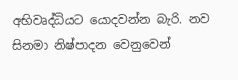අභිවෘද්ධියට යොදවන්න බැරි. නව සිනමා නිෂ්පාදන වෙනුවෙන්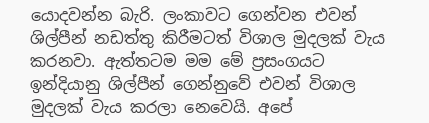යොදවන්න බැරි. ලංකාවට ගෙන්වන එවන් ශිල්පීන් නඩත්තු කිරීමටත් විශාල මුදලක් වැය කරනවා. ඇත්තටම මම මේ ප්‍රසංගයට ඉන්දියානු ශිල්පීන් ගෙන්නුවේ එවන් විශාල මුදලක් වැය කරලා නෙවෙයි. අපේ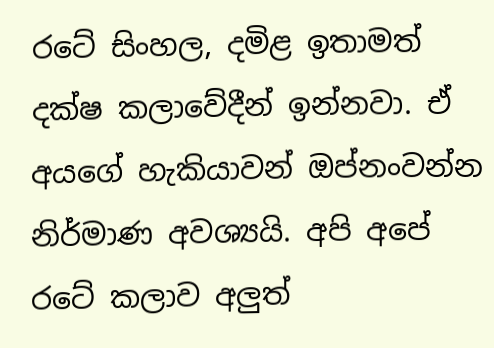රටේ සිංහල, දමිළ ඉතාමත් දක්ෂ කලාවේදීන් ඉන්නවා. ඒ අයගේ හැකියාවන් ඔප්නංවන්න නිර්මාණ අවශ්‍යයි. අපි අපේ රටේ කලාව අලුත්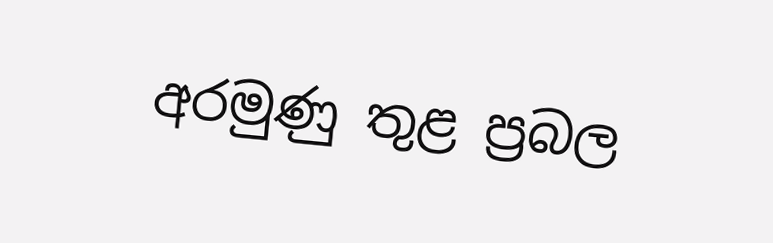අරමුණු තුළ ප්‍රබල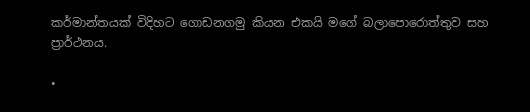කර්මාන්තයක් විදිහට ගොඩනගමු කියන එකයි මගේ බලාපොරොත්තුව සහ ප්‍රාර්ථනය.

•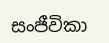සංජීවිකා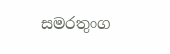සමරතුංග